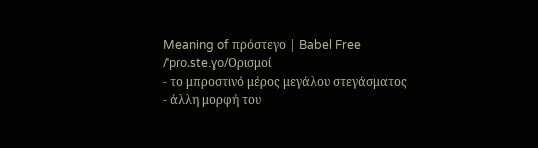Meaning of πρόστεγο | Babel Free
/ˈpɾo.ste.ɣo/Ορισμοί
- το μπροστινό μέρος μεγάλου στεγάσματος
- άλλη μορφή του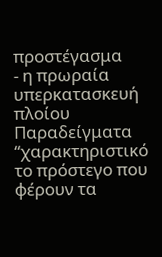προστέγασμα
- η πρωραία υπερκατασκευή πλοίου
Παραδείγματα
“χαρακτηριστικό το πρόστεγο που φέρουν τα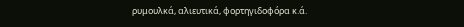ρυμουλκά, αλιευτικά, φορτηγιδοφόρα κ.ά.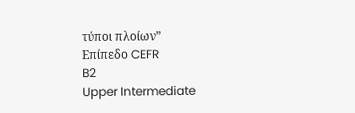τύποι πλοίων”
Επίπεδο CEFR
B2
Upper Intermediate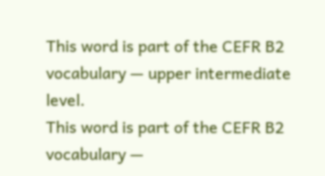This word is part of the CEFR B2 vocabulary — upper intermediate level.
This word is part of the CEFR B2 vocabulary —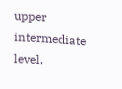upper intermediate level.